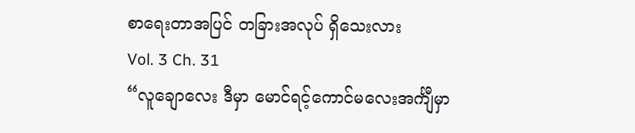စာရေးတာအပြင် တခြားအလုပ် ရှိသေးလား
Vol. 3 Ch. 31
“လူချောလေး ဒီမှာ မောင်ရင့်ကောင်မလေးအင်္ကျီမှာ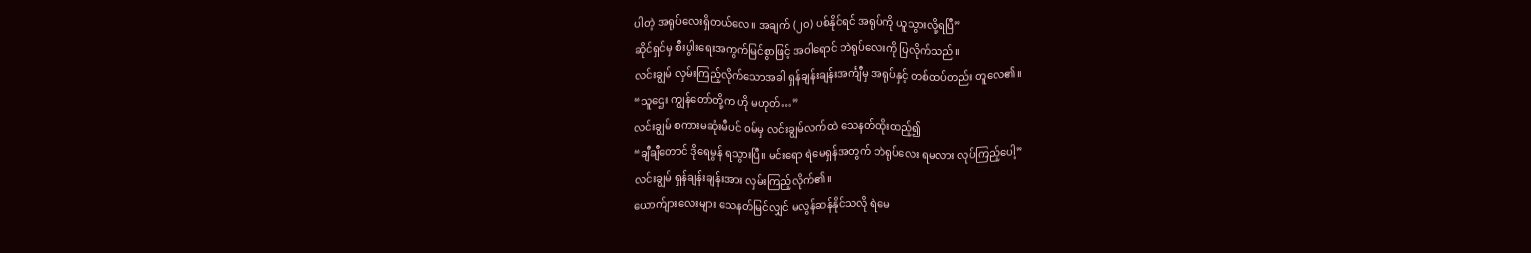ပါတဲ့ အရုပ်လေးရှိတယ်လေ။ အချက် (၂၀) ပစ်နိုင်ရင် အရုပ်ကို ယူသွားလို့ရပြီ”
ဆိုင်ရှင်မှ စီးပွါးရေးအကွက်မြင်စွာဖြင့် အဝါရောင် ဘဲရုပ်လေးကို ပြလိုက်သည်။
လင်းချွမ် လှမ်းကြည့်လိုက်သောအခါ ရှန်ချန်းချန်းအင်္ကျီမှ အရုပ်နှင့် တစ်ထပ်တည်း တူလေ၏။
“သူဌေး ကျွန်တော်တို့က ဟို မဟုတ်…”
လင်းချွမ် စကားမဆုံးမီပင် ဝမ်မှ လင်းချွမ်လက်ထဲ သေနတ်ထိုးထည့်၍
“ချီချီတောင် ဒိုရေမွန် ရသွားပြီ။ မင်းရော ရဲမေရှန်အတွက် ဘဲရုပ်လေး ရမလား လုပ်ကြည့်ပေါ့”
လင်းချွမ် ရှန်ချန်းချန်းအား လှမ်းကြည့်လိုက်၏။
ယောက်ျားလေးများ သေနတ်မြင်လျှင် မလွန်ဆန်နိုင်သလို ရဲမေ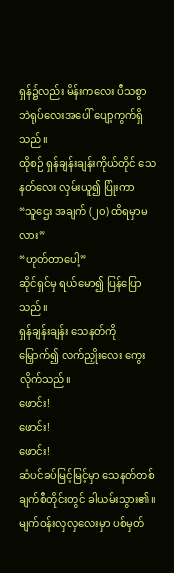ရှန်၌လည်း မိန်းကလေး ပီသစွာ ဘဲရုပ်လေးအပေါ် ပျော့ကွက်ရှိသည်။
ထိုစဉ် ရှန်ချန်းချန်းကိုယ်တိုင် သေနတ်လေး လှမ်းယူ၍ ပြုံးကာ
“သူဌေး အချက် (၂၀) ထိရမှာမလား”
“ဟုတ်တာပေါ့”
ဆိုင်ရှင်မှ ရယ်မော၍ ပြန်ပြောသည်။
ရှန်ချန်းချန်း သေနတ်ကို မြှောက်၍ လက်ညှိုးလေး ကွေးလိုက်သည်။
ဖောင်း!
ဖောင်း!
ဖောင်း!
ဆံပင်ခပ်မြင့်မြင့်မှာ သေနတ်တစ်ချက်စီတိုင်းတွင် ခါယမ်းသွား၏။ မျက်ဝန်းလှလှလေးမှာ ပစ်မှတ်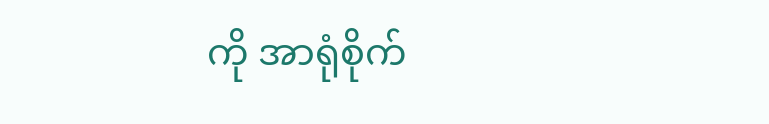ကို အာရုံစိုက်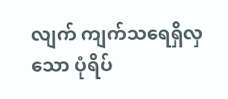လျက် ကျက်သရေရှိလှသော ပုံရိပ်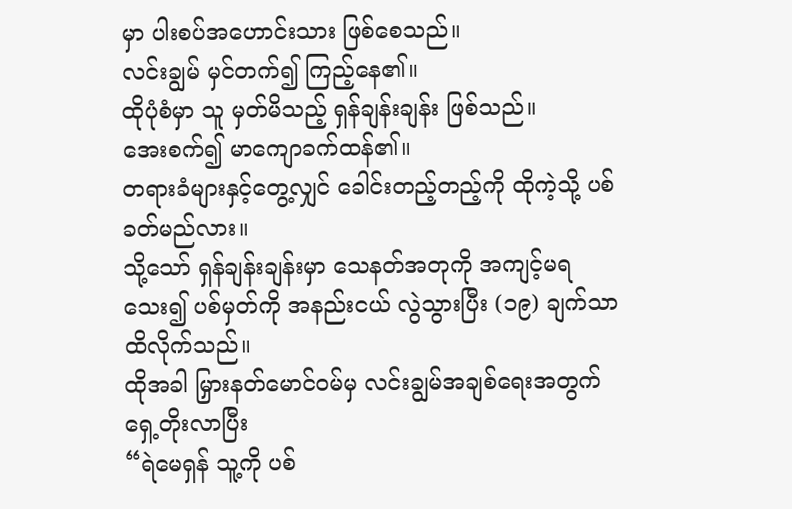မှာ ပါးစပ်အဟောင်းသား ဖြစ်စေသည်။
လင်းချွမ် မှင်တက်၍ ကြည့်နေ၏။
ထိုပုံစံမှာ သူ မှတ်မိသည့် ရှန်ချန်းချန်း ဖြစ်သည်။
အေးစက်၍ မာကျောခက်ထန်၏။
တရားခံများနှင့်တွေ့လျှင် ခေါင်းတည့်တည့်ကို ထိုကဲ့သို့ ပစ်ခတ်မည်လား။
သို့သော် ရှန်ချန်းချန်းမှာ သေနတ်အတုကို အကျင့်မရသေး၍ ပစ်မှတ်ကို အနည်းငယ် လွဲသွားပြီး (၁၉) ချက်သာ ထိလိုက်သည်။
ထိုအခါ မြှားနတ်မောင်ဝမ်မှ လင်းချွမ်အချစ်ရေးအတွက် ရှေ့တိုးလာပြီး
“ရဲမေရှန် သူ့ကို ပစ်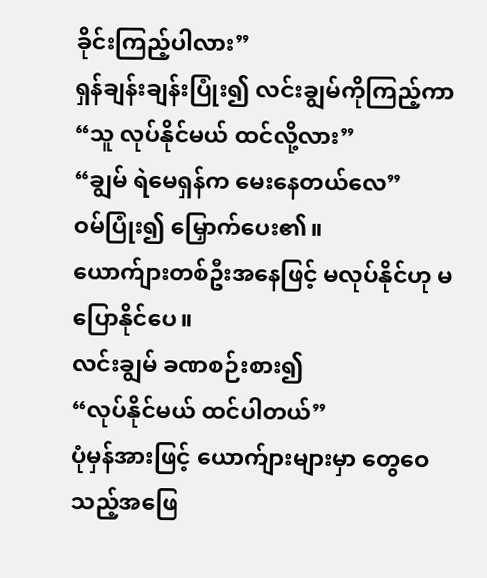ခိုင်းကြည့်ပါလား”
ရှန်ချန်းချန်းပြုံး၍ လင်းချွမ်ကိုကြည့်ကာ
“သူ လုပ်နိုင်မယ် ထင်လို့လား”
“ချွမ် ရဲမေရှန်က မေးနေတယ်လေ”
ဝမ်ပြုံး၍ မြှောက်ပေး၏။
ယောက်ျားတစ်ဦးအနေဖြင့် မလုပ်နိုင်ဟု မပြောနိုင်ပေ။
လင်းချွမ် ခဏစဉ်းစား၍
“လုပ်နိုင်မယ် ထင်ပါတယ်”
ပုံမှန်အားဖြင့် ယောက်ျားများမှာ တွေဝေသည့်အဖြေ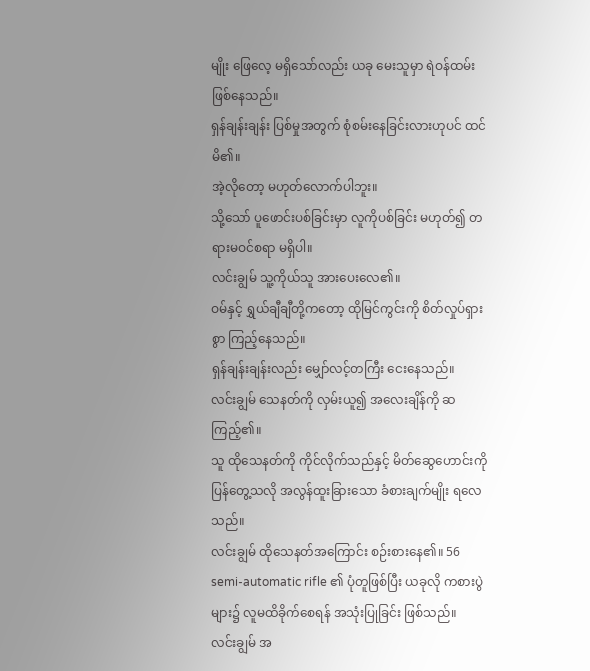မျိုး ဖြေလေ့ မရှိသော်လည်း ယခု မေးသူမှာ ရဲဝန်ထမ်းဖြစ်နေသည်။
ရှန်ချန်းချန်း ပြစ်မှုအတွက် စုံစမ်းနေခြင်းလားဟုပင် ထင်မိ၏။
အဲ့လိုတော့ မဟုတ်လောက်ပါဘူး။
သို့သော် ပူဖောင်းပစ်ခြင်းမှာ လူကိုပစ်ခြင်း မဟုတ်၍ တရားမဝင်စရာ မရှိပါ။
လင်းချွမ် သူ့ကိုယ်သူ အားပေးလေ၏။
ဝမ်နှင့် ရွှယ်ချီချီတို့ကတော့ ထိုမြင်ကွင်းကို စိတ်လှုပ်ရှားစွာ ကြည့်နေသည်။
ရှန်ချန်းချန်းလည်း မျှော်လင့်တကြီး ငေးနေသည်။
လင်းချွမ် သေနတ်ကို လှမ်းယူ၍ အလေးချိန်ကို ဆကြည့်၏။
သူ ထိုသေနတ်ကို ကိုင်လိုက်သည်နှင့် မိတ်ဆွေဟောင်းကို ပြန်တွေ့သလို အလွန်ထူးခြားသော ခံစားချက်မျိုး ရလေသည်။
လင်းချွမ် ထိုသေနတ်အကြောင်း စဉ်းစားနေ၏။ 56 semi-automatic rifle ၏ ပုံတူဖြစ်ပြီး ယခုလို ကစားပွဲများ၌ လူမထိခိုက်စေရန် အသုံးပြုခြင်း ဖြစ်သည်။
လင်းချွမ် အ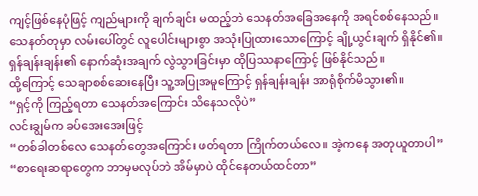ကျင့်ဖြစ်နေပုံဖြင့် ကျည်များကို ချက်ချင်း မထည့်ဘဲ သေနတ်အခြေအနေကို အရင်စစ်နေသည်။
သေနတ်တုမှာ လမ်းပေါ်တွင် လူပေါင်းများစွာ အသုံးပြုထားသောကြောင့် ချို့ယွင်းချက် ရှိနိုင်၏။
ရှန်ချန်းချန်း၏ နောက်ဆုံးအချက် လွဲသွားခြင်းမှာ ထိုပြဿနာကြောင့် ဖြစ်နိုင်သည်။
ထို့ကြောင့် သေချာစစ်ဆေးနေပြီး သူ့အပြုအမူကြောင့် ရှန်ချန်းချန်း အာရုံစိုက်မိသွား၏။
“ရှင့်ကို ကြည့်ရတာ သေနတ်အကြောင်း သိနေသလိုပဲ”
လင်းချွမ်က ခပ်အေးအေးဖြင့်
“တစ်ခါတစ်လေ သေနတ်တွေအကြောင်း ဖတ်ရတာ ကြိုက်တယ်လေ။ အဲ့ကနေ အတုယူတာပါ”
“စာရေးဆရာတွေက ဘာမှမလုပ်ဘဲ အိမ်မှာပဲ ထိုင်နေတယ်ထင်တာ”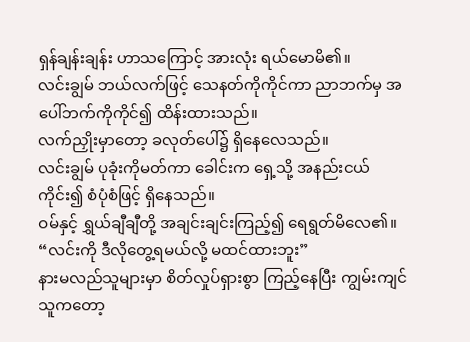ရှန်ချန်းချန်း ဟာသကြောင့် အားလုံး ရယ်မောမိ၏။
လင်းချွမ် ဘယ်လက်ဖြင့် သေနတ်ကိုကိုင်ကာ ညာဘက်မှ အပေါ်ဘက်ကိုကိုင်၍ ထိန်းထားသည်။
လက်ညှိုးမှာတော့ ခလုတ်ပေါ်၌ ရှိနေလေသည်။
လင်းချွမ် ပုခုံးကိုမတ်ကာ ခေါင်းက ရှေ့သို့ အနည်းငယ်ကိုင်း၍ စံပုံစံဖြင့် ရှိနေသည်။
ဝမ်နှင့် ရွှယ်ချီချီတို့ အချင်းချင်းကြည့်၍ ရေရွတ်မိလေ၏။
“လင်းကို ဒီလိုတွေ့ရမယ်လို့ မထင်ထားဘူး”
နားမလည်သူများမှာ စိတ်လှုပ်ရှားစွာ ကြည့်နေပြီး ကျွမ်းကျင်သူကတော့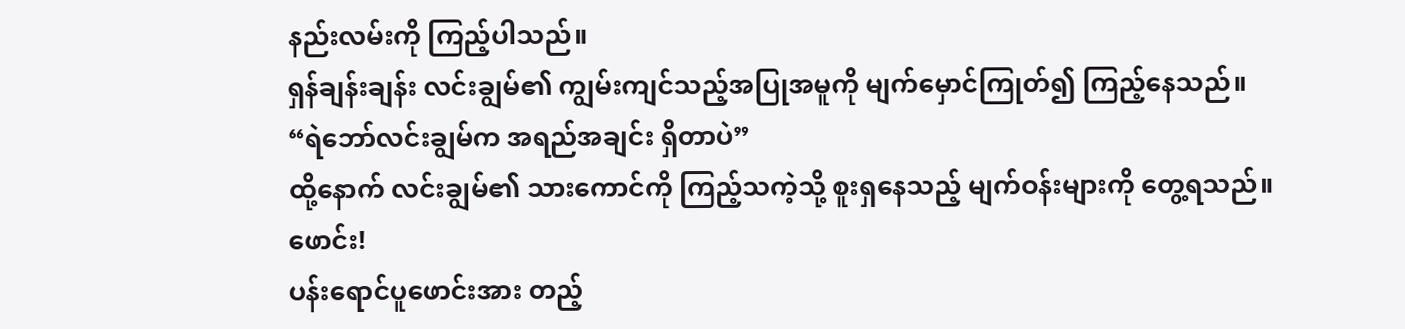နည်းလမ်းကို ကြည့်ပါသည်။
ရှန်ချန်းချန်း လင်းချွမ်၏ ကျွမ်းကျင်သည့်အပြုအမူကို မျက်မှောင်ကြုတ်၍ ကြည့်နေသည်။
“ရဲဘော်လင်းချွမ်က အရည်အချင်း ရှိတာပဲ”
ထို့နောက် လင်းချွမ်၏ သားကောင်ကို ကြည့်သကဲ့သို့ စူးရှနေသည့် မျက်ဝန်းများကို တွေ့ရသည်။
ဖောင်း!
ပန်းရောင်ပူဖောင်းအား တည့်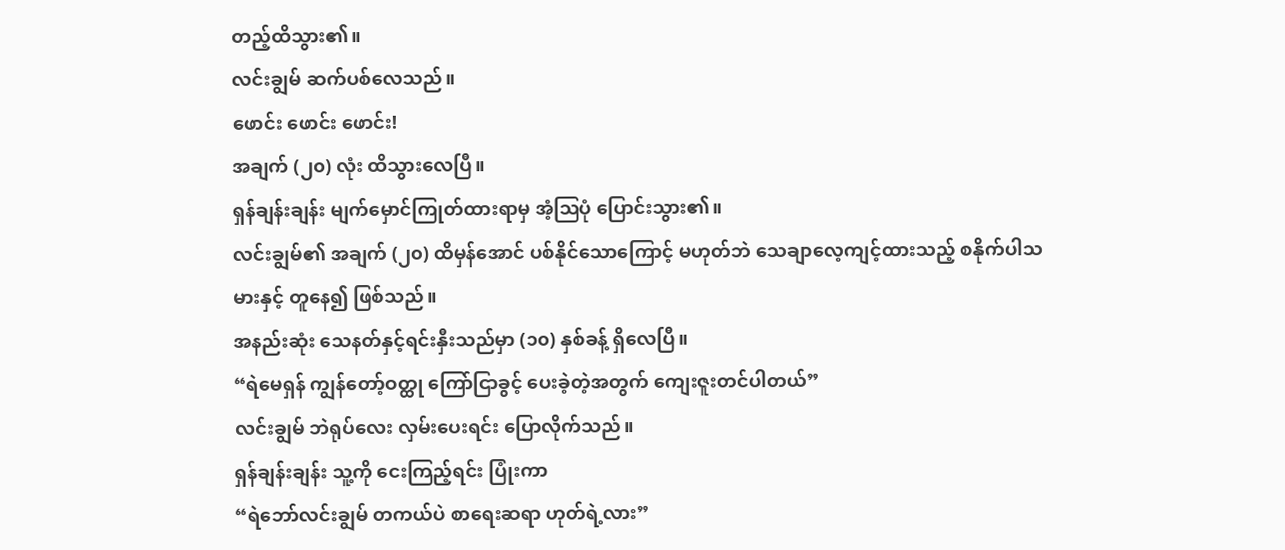တည့်ထိသွား၏။
လင်းချွမ် ဆက်ပစ်လေသည်။
ဖောင်း ဖောင်း ဖောင်း!
အချက် (၂၀) လုံး ထိသွားလေပြီ။
ရှန်ချန်းချန်း မျက်မှောင်ကြုတ်ထားရာမှ အံ့ဩပုံ ပြောင်းသွား၏။
လင်းချွမ်၏ အချက် (၂၀) ထိမှန်အောင် ပစ်နိုင်သောကြောင့် မဟုတ်ဘဲ သေချာလေ့ကျင့်ထားသည့် စနိုက်ပါသမားနှင့် တူနေ၍ ဖြစ်သည်။
အနည်းဆုံး သေနတ်နှင့်ရင်းနှီးသည်မှာ (၁၀) နှစ်ခန့် ရှိလေပြီ။
“ရဲမေရှန် ကျွန်တော့်ဝတ္ထု ကြော်ငြာခွင့် ပေးခဲ့တဲ့အတွက် ကျေးဇူးတင်ပါတယ်”
လင်းချွမ် ဘဲရုပ်လေး လှမ်းပေးရင်း ပြောလိုက်သည်။
ရှန်ချန်းချန်း သူ့ကို ငေးကြည့်ရင်း ပြုံးကာ
“ရဲဘော်လင်းချွမ် တကယ်ပဲ စာရေးဆရာ ဟုတ်ရဲ့လား”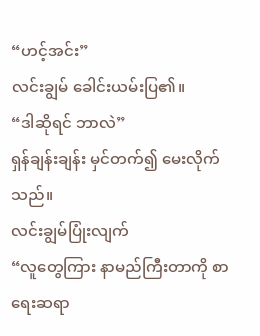“ဟင့်အင်း”
လင်းချွမ် ခေါင်းယမ်းပြ၏။
“ဒါဆိုရင် ဘာလဲ”
ရှန်ချန်းချန်း မှင်တက်၍ မေးလိုက်သည်။
လင်းချွမ်ပြုံးလျက်
“လူတွေကြား နာမည်ကြီးတာကို စာရေးဆရာ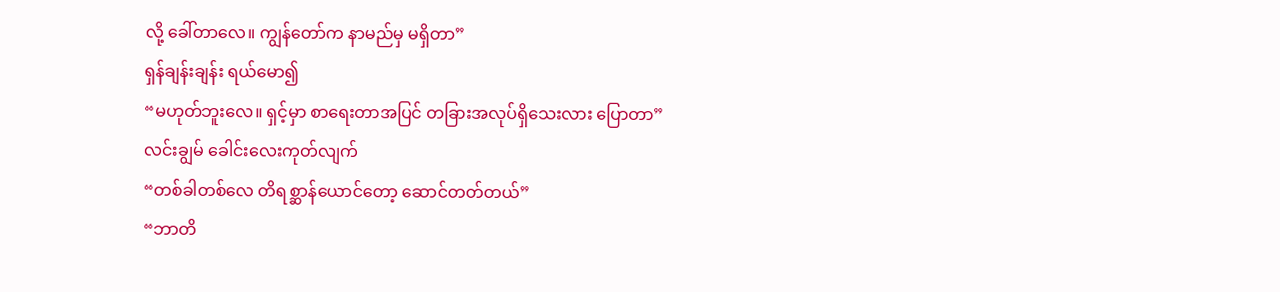လို့ ခေါ်တာလေ။ ကျွန်တော်က နာမည်မှ မရှိတာ”
ရှန်ချန်းချန်း ရယ်မော၍
“မဟုတ်ဘူးလေ။ ရှင့်မှာ စာရေးတာအပြင် တခြားအလုပ်ရှိသေးလား ပြောတာ”
လင်းချွမ် ခေါင်းလေးကုတ်လျက်
“တစ်ခါတစ်လေ တိရစ္ဆာန်ယောင်တော့ ဆောင်တတ်တယ်”
“ဘာတိ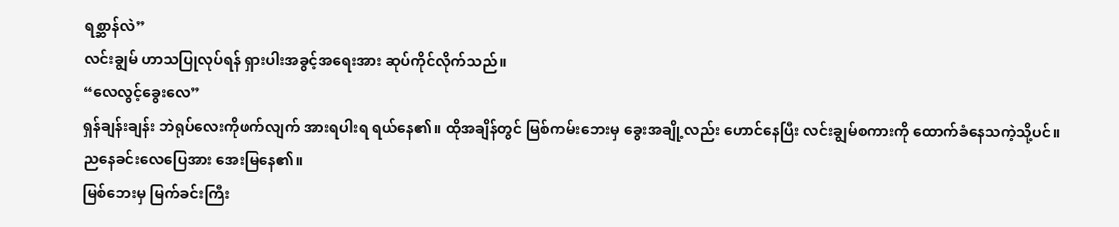ရစ္ဆာန်လဲ”
လင်းချွမ် ဟာသပြုလုပ်ရန် ရှားပါးအခွင့်အရေးအား ဆုပ်ကိုင်လိုက်သည်။
“လေလွင့်ခွေးလေ”
ရှန်ချန်းချန်း ဘဲရုပ်လေးကိုဖက်လျက် အားရပါးရ ရယ်နေ၏။ ထိုအချိန်တွင် မြစ်ကမ်းဘေးမှ ခွေးအချို့လည်း ဟောင်နေပြီး လင်းချွမ်စကားကို ထောက်ခံနေသကဲ့သို့ပင်။
ညနေခင်းလေပြေအား အေးမြနေ၏။
မြစ်ဘေးမှ မြက်ခင်းကြီး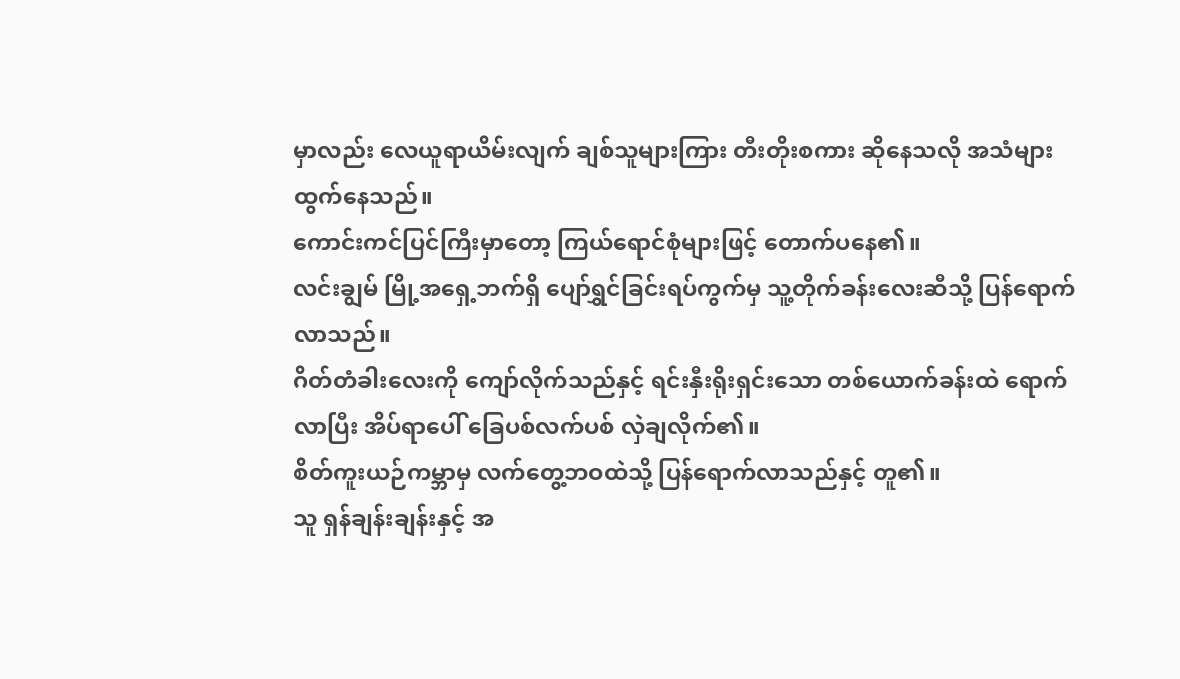မှာလည်း လေယူရာယိမ်းလျက် ချစ်သူများကြား တီးတိုးစကား ဆိုနေသလို အသံများ ထွက်နေသည်။
ကောင်းကင်ပြင်ကြီးမှာတော့ ကြယ်ရောင်စုံများဖြင့် တောက်ပနေ၏။
လင်းချွမ် မြို့အရှေ့ဘက်ရှိ ပျော်ရွှင်ခြင်းရပ်ကွက်မှ သူ့တိုက်ခန်းလေးဆီသို့ ပြန်ရောက်လာသည်။
ဂိတ်တံခါးလေးကို ကျော်လိုက်သည်နှင့် ရင်းနှီးရိုးရှင်းသော တစ်ယောက်ခန်းထဲ ရောက်လာပြီး အိပ်ရာပေါ် ခြေပစ်လက်ပစ် လှဲချလိုက်၏။
စိတ်ကူးယဉ်ကမ္ဘာမှ လက်တွေ့ဘဝထဲသို့ ပြန်ရောက်လာသည်နှင့် တူ၏။
သူ ရှန်ချန်းချန်းနှင့် အ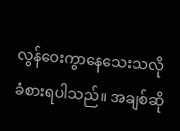လွန်ဝေးကွာနေသေးသလို ခံစားရပါသည်။ အချစ်ဆို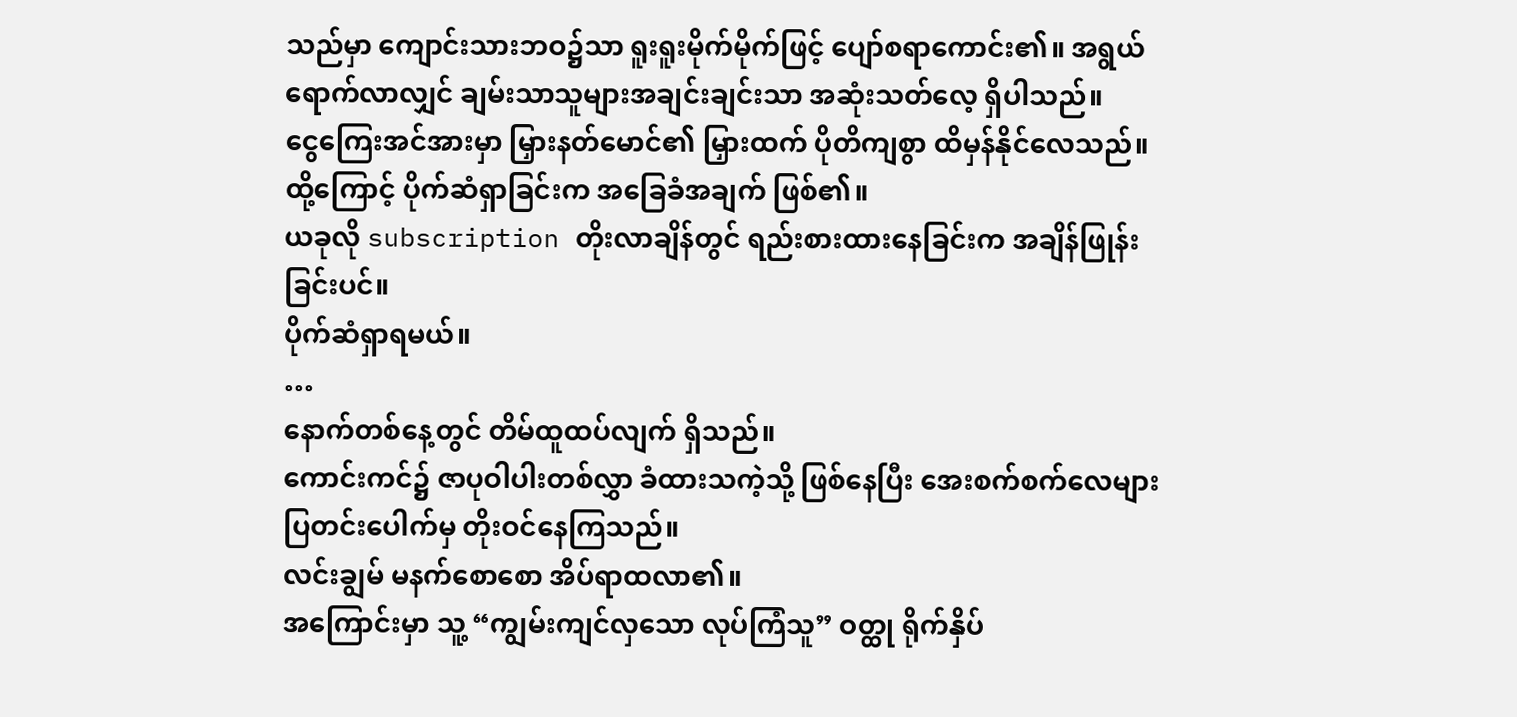သည်မှာ ကျောင်းသားဘဝ၌သာ ရူးရူးမိုက်မိုက်ဖြင့် ပျော်စရာကောင်း၏။ အရွယ်ရောက်လာလျှင် ချမ်းသာသူများအချင်းချင်းသာ အဆုံးသတ်လေ့ ရှိပါသည်။
ငွေကြေးအင်အားမှာ မြှားနတ်မောင်၏ မြှားထက် ပိုတိကျစွာ ထိမှန်နိုင်လေသည်။
ထို့ကြောင့် ပိုက်ဆံရှာခြင်းက အခြေခံအချက် ဖြစ်၏။
ယခုလို subscription တိုးလာချိန်တွင် ရည်းစားထားနေခြင်းက အချိန်ဖြုန်းခြင်းပင်။
ပိုက်ဆံရှာရမယ်။
…
နောက်တစ်နေ့တွင် တိမ်ထူထပ်လျက် ရှိသည်။
ကောင်းကင်၌ ဇာပုဝါပါးတစ်လွှာ ခံထားသကဲ့သို့ ဖြစ်နေပြီး အေးစက်စက်လေများ ပြတင်းပေါက်မှ တိုးဝင်နေကြသည်။
လင်းချွမ် မနက်စောစော အိပ်ရာထလာ၏။
အကြောင်းမှာ သူ့ “ကျွမ်းကျင်လှသော လုပ်ကြံသူ” ဝတ္ထု ရိုက်နှိပ်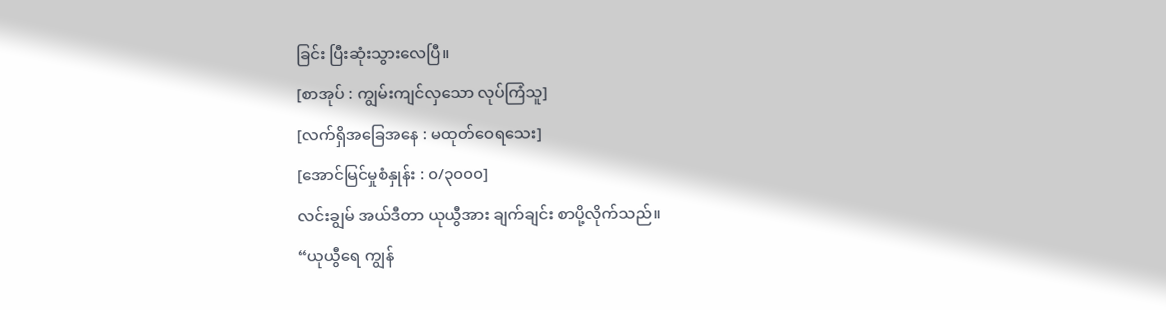ခြင်း ပြီးဆုံးသွားလေပြီ။
[စာအုပ် : ကျွမ်းကျင်လှသော လုပ်ကြံသူ]
[လက်ရှိအခြေအနေ : မထုတ်ဝေရသေး]
[အောင်မြင်မှုစံနှုန်း : ၀/၃၀၀၀]
လင်းချွမ် အယ်ဒီတာ ယုယွီအား ချက်ချင်း စာပို့လိုက်သည်။
“ယုယွီရေ ကျွန်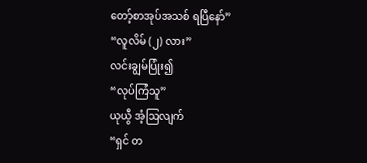တော့်စာအုပ်အသစ် ရပြီနော်”
“လူလိမ် (၂) လား”
လင်းချွမ်ပြုံး၍
“လုပ်ကြံသူ”
ယုယွီ အံ့ဩလျက်
“ရှင် တ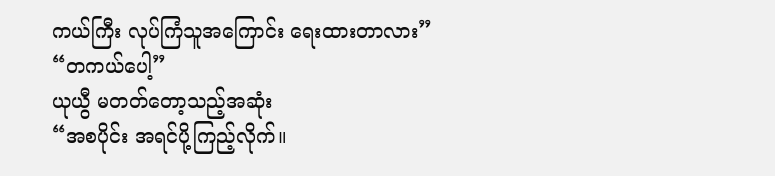ကယ်ကြီး လုပ်ကြံသူအကြောင်း ရေးထားတာလား”
“တကယ်ပေါ့”
ယုယွီ မတတ်တော့သည့်အဆုံး
“အစပိုင်း အရင်ပို့ကြည့်လိုက်။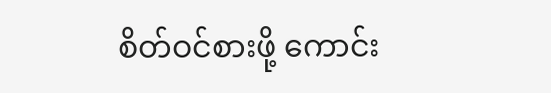စိတ်ဝင်စားဖို့ ကောင်း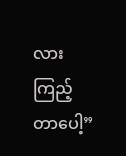လား ကြည့်တာပေါ့”